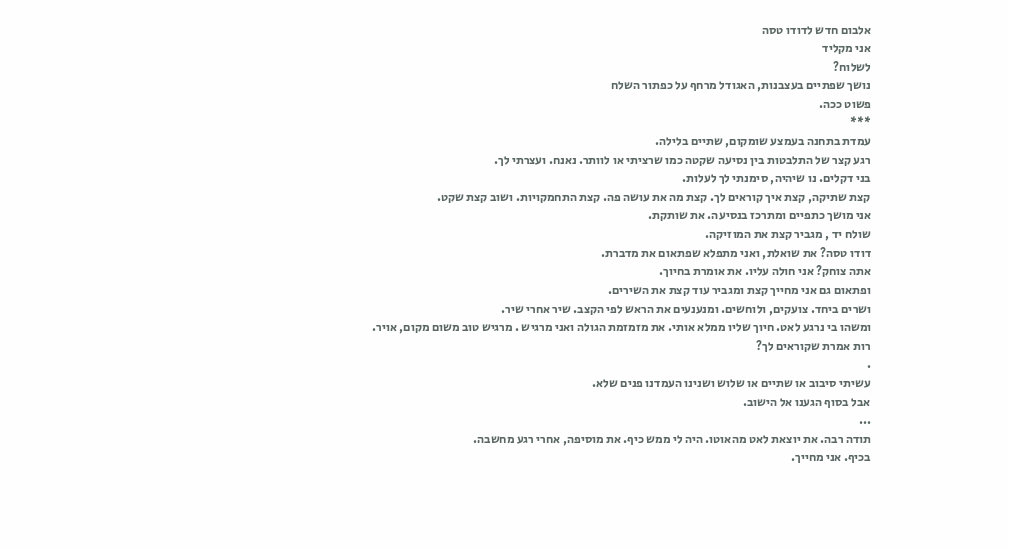אלבום חדש לדודו טסה
אני מקליד
לשלוח?
נושך שפתיים בעצבנות, האגודל מרחף על כפתור השלח
פשוט ככה.
***
עמדת בתחנה בעמצע שומקום, שתיים בלילה.
רגע קצר של התלבטות בין נסיעה שקטה כמו שרציתי או לוותר. נאנח. ועצרתי לך.
בני דקלים. נו שיהיה, סימנתי לך לעלות.
קצת שתיקה, קצת איך קוראים לך. קצת מה את עושה פה. קצת התחמקויות. ושוב קצת שקט.
אני מושך כתפיים ומתרכז בנסיעה. את שותקת.
שולח יד , מגביר קצת את המוזיקה.
דודו טסה? את שואלת, ואני מתפלא שפתאום את מדברת.
אתה צוחק? אני חולה עליו. את אומרת בחיוך.
ופתאום גם אני מחייך קצת ומגביר עוד קצת את השירים.
ושרים ביחד. צועקים, ולוחשים. ומנענעים את הראש לפי הקצב. שיר אחרי שיר.
ומשהו בי נרגע לאט. חיוך שליו ממלא אותי. את מזמזמת הגולה ואני מרגיש . מרגיש טוב משום מקום, אויר.
רות אמרת שקוראים לך?
.
עשיתי סיבוב או שתיים או שלוש ושנינו העמדנו פנים שלא.
אבל בסוף הגענו אל הישוב.
...
תודה רבה. את יוצאת לאט מהאוטו. היה לי ממש כיף. את מוסיפה, אחרי רגע מחשבה.
בכיף. אני מחייך.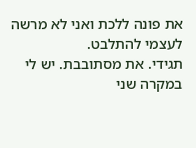את פונה ללכת ואני לא מרשה לעצמי להתלבט.
תגידי. את מסתובבת. יש לי במקרה שני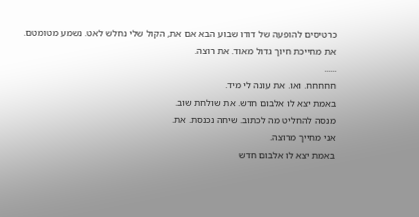כרטיסים להופעה של דודו שבוע הבא אם את, הקול שלי נחלש לאט. נשמע מטומטם.
את מחייכת חיוך גדול מאוד. את רוצה.
......
חחחחח. ואו. את עונה לי מיד.
באמת יצא לו אלבום חדש. את שולחת שוב.
מנסה להחליט מה לכתוב. שיחה נכנסת. את.
אני מחייך מרוצה.
באמת יצא לו אלבום חדש